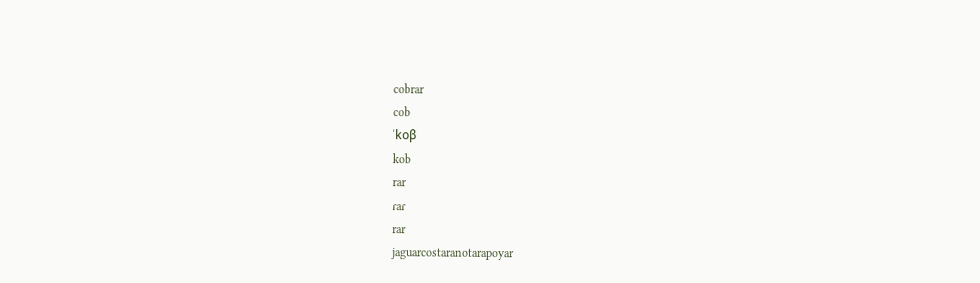cobrar
cob
ˈkoβ
kob
rar
ɾaɾ
rar
jaguarcostaranotarapoyar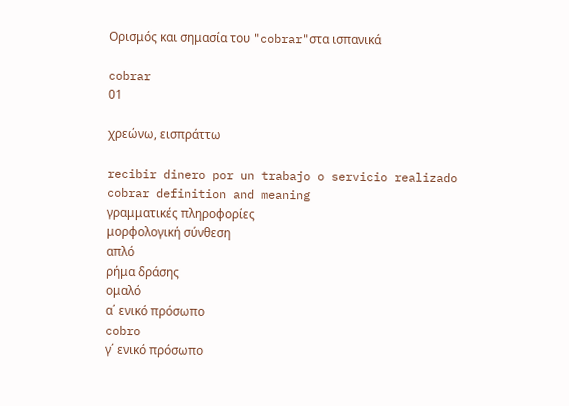Ορισμός και σημασία του "cobrar"στα ισπανικά

cobrar
01

χρεώνω, εισπράττω

recibir dinero por un trabajo o servicio realizado
cobrar definition and meaning
γραμματικές πληροφορίες
μορφολογική σύνθεση
απλό
ρήμα δράσης
ομαλό
α΄ ενικό πρόσωπο
cobro
γ΄ ενικό πρόσωπο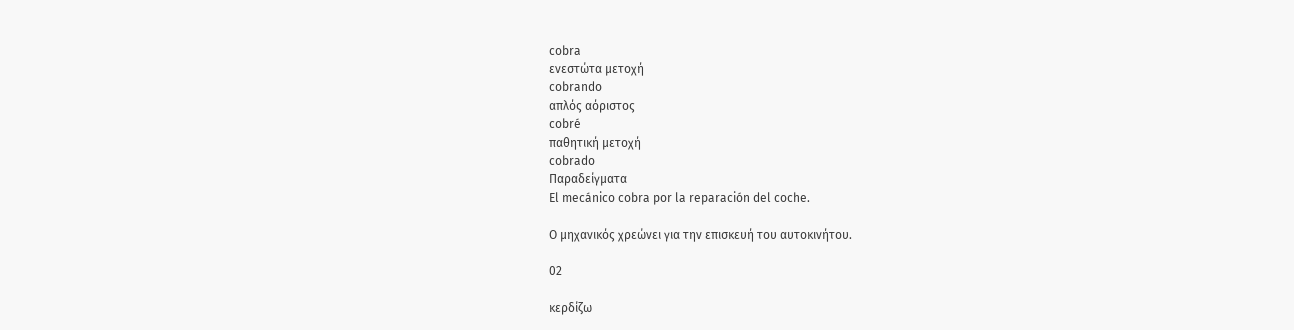cobra
ενεστώτα μετοχή
cobrando
απλός αόριστος
cobré
παθητική μετοχή
cobrado
Παραδείγματα
El mecánico cobra por la reparación del coche.

Ο μηχανικός χρεώνει για την επισκευή του αυτοκινήτου.

02

κερδίζω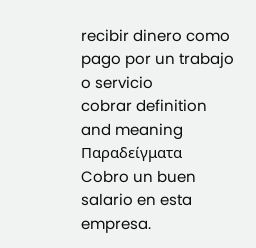recibir dinero como pago por un trabajo o servicio
cobrar definition and meaning
Παραδείγματα
Cobro un buen salario en esta empresa.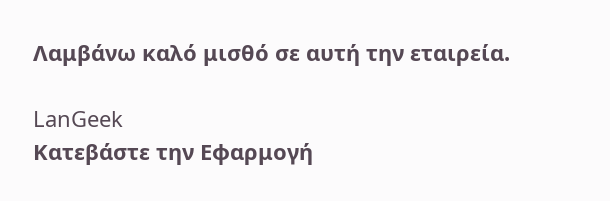Λαμβάνω καλό μισθό σε αυτή την εταιρεία.

LanGeek
Κατεβάστε την Εφαρμογή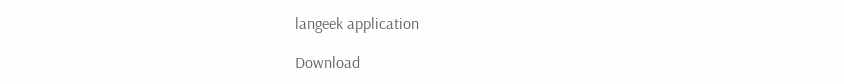langeek application

Download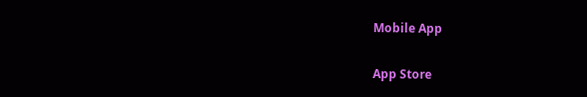Mobile App

App Store